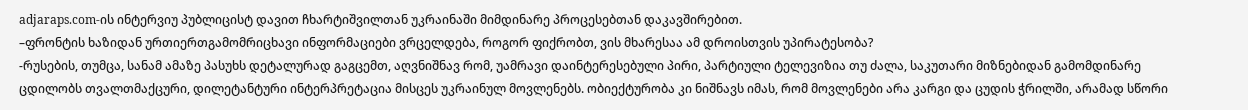adjaraps.com-ის ინტერვიუ პუბლიცისტ დავით ჩხარტიშვილთან უკრაინაში მიმდინარე პროცესებთან დაკავშირებით.
–ფრონტის ხაზიდან ურთიერთგამომრიცხავი ინფორმაციები ვრცელდება, როგორ ფიქრობთ, ვის მხარესაა ამ დროისთვის უპირატესობა?
-რუსების, თუმცა, სანამ ამაზე პასუხს დეტალურად გაგცემთ, აღვნიშნავ რომ, უამრავი დაინტერესებული პირი, პარტიული ტელევიზია თუ ძალა, საკუთარი მიზნებიდან გამომდინარე ცდილობს თვალთმაქცური, დილეტანტური ინტერპრეტაცია მისცეს უკრაინულ მოვლენებს. ობიექტურობა კი ნიშნავს იმას, რომ მოვლენები არა კარგი და ცუდის ჭრილში, არამად სწორი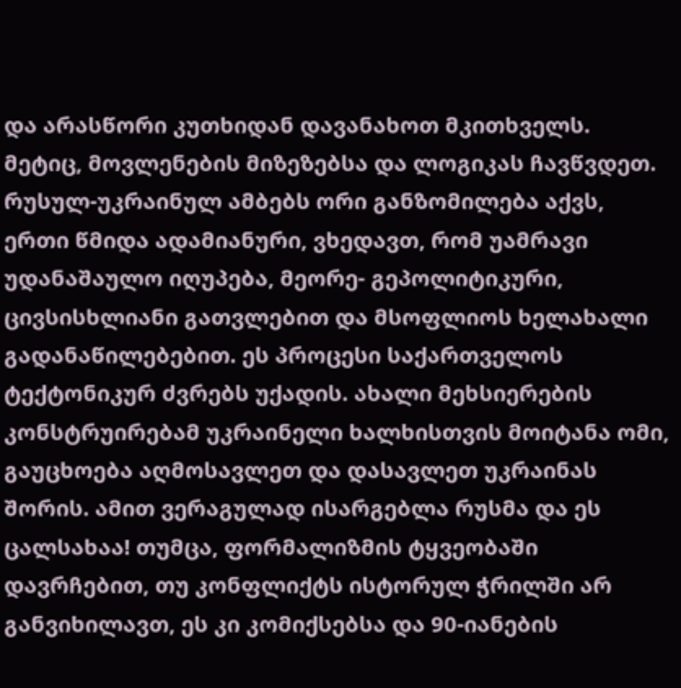და არასწორი კუთხიდან დავანახოთ მკითხველს. მეტიც, მოვლენების მიზეზებსა და ლოგიკას ჩავწვდეთ.
რუსულ-უკრაინულ ამბებს ორი განზომილება აქვს, ერთი წმიდა ადამიანური, ვხედავთ, რომ უამრავი უდანაშაულო იღუპება, მეორე- გეპოლიტიკური, ცივსისხლიანი გათვლებით და მსოფლიოს ხელახალი გადანაწილებებით. ეს პროცესი საქართველოს ტექტონიკურ ძვრებს უქადის. ახალი მეხსიერების კონსტრუირებამ უკრაინელი ხალხისთვის მოიტანა ომი, გაუცხოება აღმოსავლეთ და დასავლეთ უკრაინას შორის. ამით ვერაგულად ისარგებლა რუსმა და ეს ცალსახაა! თუმცა, ფორმალიზმის ტყვეობაში დავრჩებით, თუ კონფლიქტს ისტორულ ჭრილში არ განვიხილავთ, ეს კი კომიქსებსა და 90-იანების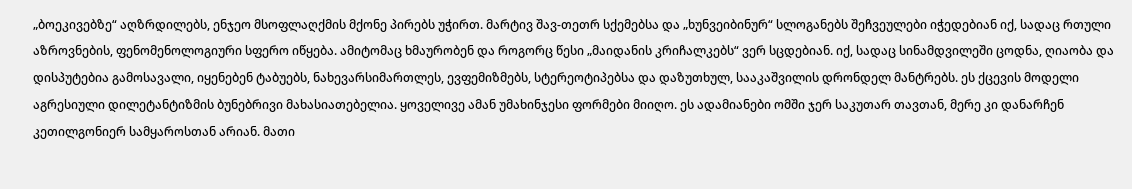„ბოეკივებზე“ აღზრდილებს, ენჯეო მსოფლაღქმის მქონე პირებს უჭირთ. მარტივ შავ-თეთრ სქემებსა და „ხუნვეიბინურ“ სლოგანებს შეჩვეულები იჭედებიან იქ, სადაც რთული აზროვნების, ფენომენოლოგიური სფერო იწყება. ამიტომაც ხმაურობენ და როგორც წესი „მაიდანის კრიჩალკებს“ ვერ სცდებიან. იქ, სადაც სინამდვილეში ცოდნა, ღიაობა და დისპუტებია გამოსავალი, იყენებენ ტაბუებს, ნახევარსიმართლეს, ევფემიზმებს, სტერეოტიპებსა და დაზუთხულ, სააკაშვილის დრონდელ მანტრებს. ეს ქცევის მოდელი აგრესიული დილეტანტიზმის ბუნებრივი მახასიათებელია. ყოველივე ამან უმახინჯესი ფორმები მიიღო. ეს ადამიანები ომში ჯერ საკუთარ თავთან, მერე კი დანარჩენ კეთილგონიერ სამყაროსთან არიან. მათი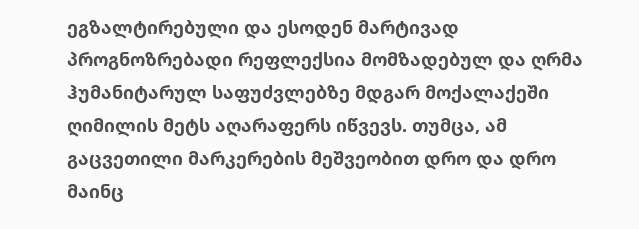ეგზალტირებული და ესოდენ მარტივად პროგნოზრებადი რეფლექსია მომზადებულ და ღრმა ჰუმანიტარულ საფუძვლებზე მდგარ მოქალაქეში ღიმილის მეტს აღარაფერს იწვევს. თუმცა, ამ გაცვეთილი მარკერების მეშვეობით დრო და დრო მაინც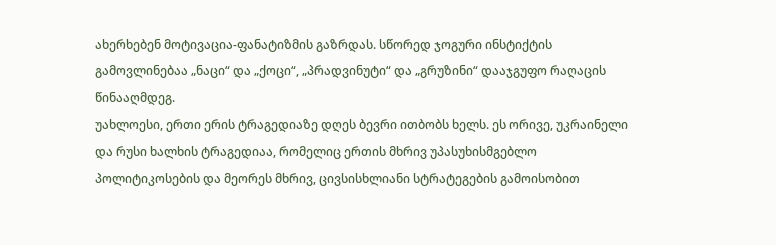ახერხებენ მოტივაცია-ფანატიზმის გაზრდას. სწორედ ჯოგური ინსტიქტის გამოვლინებაა „ნაცი“ და „ქოცი“, „პრადვინუტი“ და „გრუზინი“ დააჯგუფო რაღაცის წინააღმდეგ.
უახლოესი, ერთი ერის ტრაგედიაზე დღეს ბევრი ითბობს ხელს. ეს ორივე, უკრაინელი და რუსი ხალხის ტრაგედიაა, რომელიც ერთის მხრივ უპასუხისმგებლო პოლიტიკოსების და მეორეს მხრივ, ცივსისხლიანი სტრატეგების გამოისობით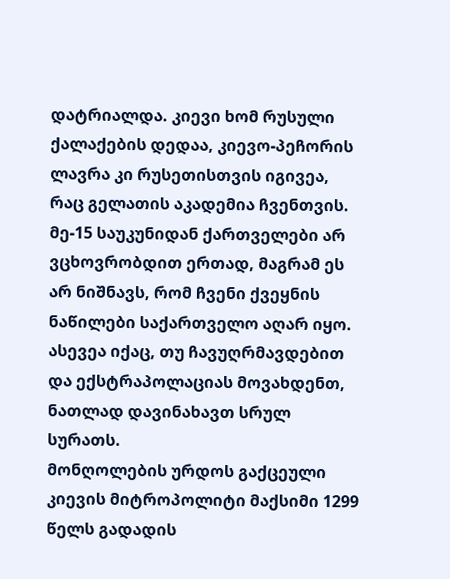დატრიალდა. კიევი ხომ რუსული ქალაქების დედაა, კიევო-პეჩორის ლავრა კი რუსეთისთვის იგივეა, რაც გელათის აკადემია ჩვენთვის. მე-15 საუკუნიდან ქართველები არ ვცხოვრობდით ერთად, მაგრამ ეს არ ნიშნავს, რომ ჩვენი ქვეყნის ნაწილები საქართველო აღარ იყო. ასევეა იქაც, თუ ჩავუღრმავდებით და ექსტრაპოლაციას მოვახდენთ, ნათლად დავინახავთ სრულ სურათს.
მონღოლების ურდოს გაქცეული კიევის მიტროპოლიტი მაქსიმი 1299 წელს გადადის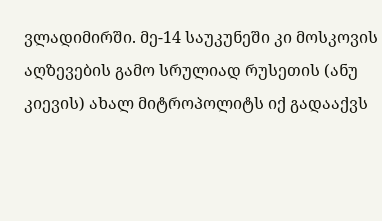ვლადიმირში. მე-14 საუკუნეში კი მოსკოვის აღზევების გამო სრულიად რუსეთის (ანუ კიევის) ახალ მიტროპოლიტს იქ გადააქვს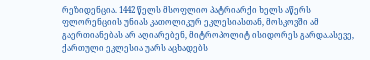რეზიდენცია. 1442 წელს მსოფლიო პატრიარქი ხელს აწერს ფლორენციის უნიას კათოლიკურ ეკლესიასთან, მოსკოვში ამ გაერთიანებას არ აღიარებენ, მიტროპოლიტ ისიდორეს გარდა.ასევე, ქართული ეკლესია უარს აცხადებს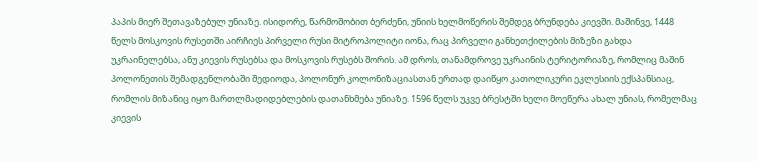პაპის მიერ შეთავაზებულ უნიაზე. ისიდორე, წარმოშობით ბერძენი, უნიის ხელმოწერის შემდეგ ბრუნდება კიევში. მაშინვე, 1448 წელს მოსკოვის რუსეთში აირჩიეს პირველი რუსი მიტროპოლიტი იონა, რაც პირველი განხეთქილების მიზეზი გახდა უკრაინელებსა, ანუ კიევის რუსებსა და მოსკოვის რუსებს შორის. ამ დროს, თანამდროვე უკრაინის ტერიტორიაზე, რომლიც მაშინ პოლონეთის შემადგენლობაში შედიოდა, პოლონურ კოლონიზაციასთან ერთად დაიწყო კათოლიკური ეკლესიის ექსპანსიაც, რომლის მიზანიც იყო მართლმადიდებლების დათანხმება უნიაზე. 1596 წელს უკვე ბრესტში ხელი მოეწერა ახალ უნიას, რომელმაც კიევის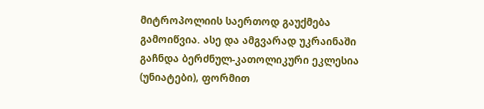მიტროპოლიის საერთოდ გაუქმება გამოიწვია. ასე და ამგვარად უკრაინაში გაჩნდა ბერძნულ-კათოლიკური ეკლესია (უნიატები), ფორმით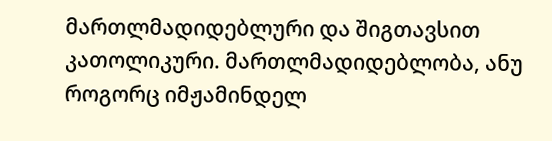მართლმადიდებლური და შიგთავსით კათოლიკური. მართლმადიდებლობა, ანუ როგორც იმჟამინდელ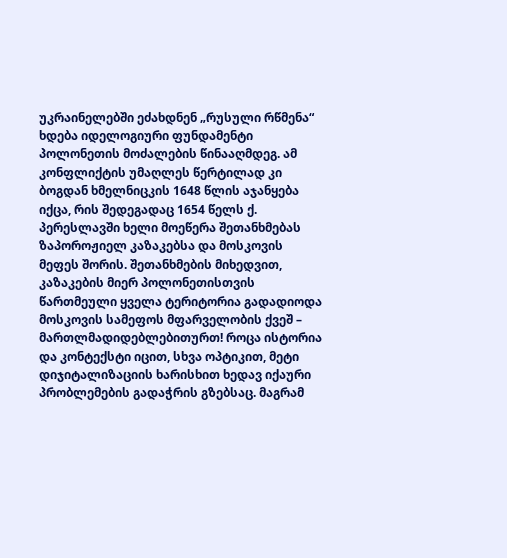უკრაინელებში ეძახდნენ „რუსული რწმენა“ ხდება იდელოგიური ფუნდამენტი პოლონეთის მოძალების წინააღმდეგ. ამ კონფლიქტის უმაღლეს წერტილად კი ბოგდან ხმელნიცკის 1648 წლის აჯანყება იქცა, რის შედეგადაც 1654 წელს ქ. პერესლავში ხელი მოეწერა შეთანხმებას ზაპოროჟიელ კაზაკებსა და მოსკოვის მეფეს შორის. შეთანხმების მიხედვით, კაზაკების მიერ პოლონეთისთვის წართმეული ყველა ტერიტორია გადადიოდა მოსკოვის სამეფოს მფარველობის ქვეშ – მართლმადიდებლებითურთ! როცა ისტორია და კონტექსტი იცით, სხვა ოპტიკით, მეტი დიჯიტალიზაციის ხარისხით ხედავ იქაური პრობლემების გადაჭრის გზებსაც. მაგრამ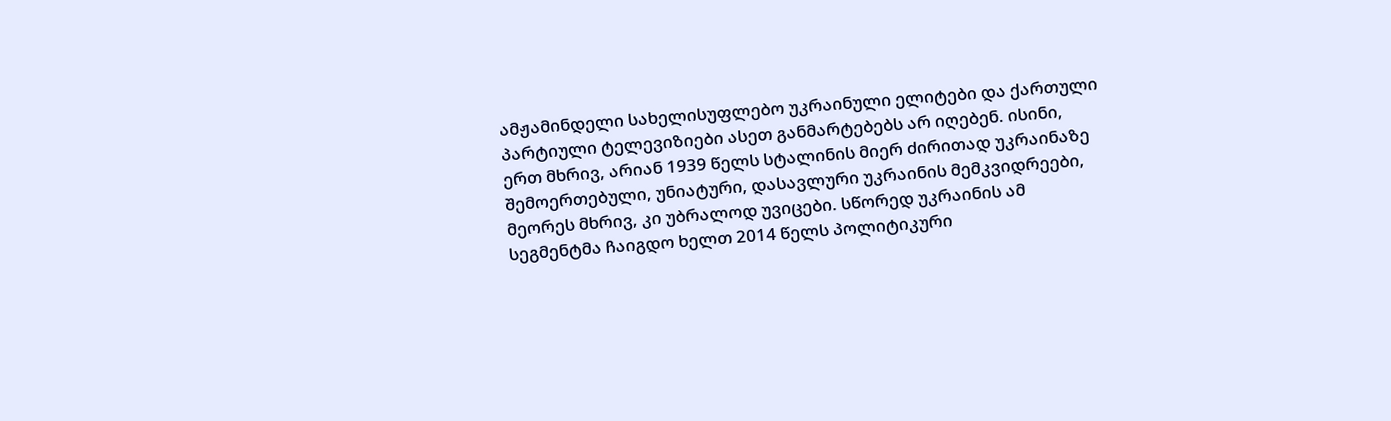ამჟამინდელი სახელისუფლებო უკრაინული ელიტები და ქართული პარტიული ტელევიზიები ასეთ განმარტებებს არ იღებენ. ისინი, ერთ მხრივ, არიან 1939 წელს სტალინის მიერ ძირითად უკრაინაზე შემოერთებული, უნიატური, დასავლური უკრაინის მემკვიდრეები, მეორეს მხრივ, კი უბრალოდ უვიცები. სწორედ უკრაინის ამ სეგმენტმა ჩაიგდო ხელთ 2014 წელს პოლიტიკური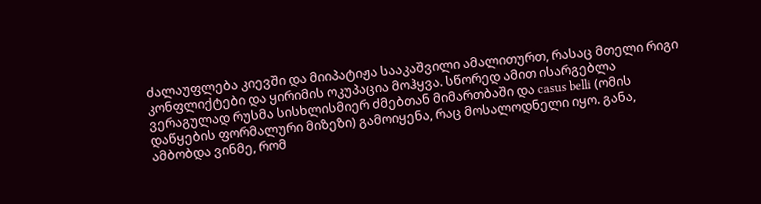ძალაუფლება კიევში და მიიპატიჟა სააკაშვილი ამალითურთ, რასაც მთელი რიგი კონფლიქტები და ყირიმის ოკუპაცია მოჰყვა. სწორედ ამით ისარგებლა ვერაგულად რუსმა სისხლისმიერ ძმებთან მიმართბაში და casus belli (ომის დაწყების ფორმალური მიზეზი) გამოიყენა, რაც მოსალოდნელი იყო. განა, ამბობდა ვინმე, რომ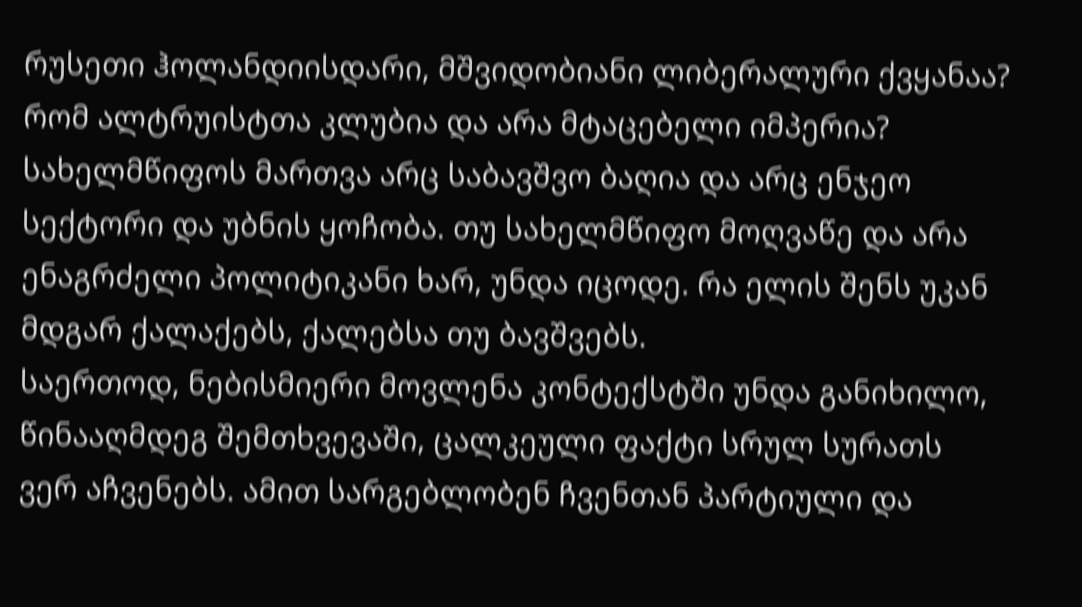რუსეთი ჰოლანდიისდარი, მშვიდობიანი ლიბერალური ქვყანაა? რომ ალტრუისტთა კლუბია და არა მტაცებელი იმპერია? სახელმწიფოს მართვა არც საბავშვო ბაღია და არც ენჯეო სექტორი და უბნის ყოჩობა. თუ სახელმწიფო მოღვაწე და არა ენაგრძელი პოლიტიკანი ხარ, უნდა იცოდე. რა ელის შენს უკან მდგარ ქალაქებს, ქალებსა თუ ბავშვებს.
საერთოდ, ნებისმიერი მოვლენა კონტექსტში უნდა განიხილო, წინააღმდეგ შემთხვევაში, ცალკეული ფაქტი სრულ სურათს ვერ აჩვენებს. ამით სარგებლობენ ჩვენთან პარტიული და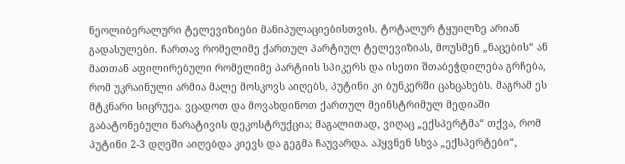ნეოლიბერალური ტელევიზიები მანიპულაციებისთვის. ტოტალურ ტყუილზე არიან გადასულები. ჩართავ რომელიმე ქართულ პარტიულ ტელევიზიას, მოუსმენ „ნაცების“ ან მათთან აფილირებული რომელიმე პარტიის სპიკერს და ისეთი შთაბეჭდილება გრჩება, რომ უკრაინული არმია მალე მოსკოვს აიღებს, პუტინი კი ბუნკერში ცახცახებს. მაგრამ ეს მტკნარი სიცრუეა. ვცადოთ და მოვახდინოთ ქართულ მეინსტრიმულ მედიაში გაბატონებული ნარატივის დეკოსტრუქცია; მაგალითად, ვიღაც „ექსპერტმა“ თქვა, რომ პუტინი 2-3 დღეში აიღებდა კიევს და გეგმა ჩაუვარდა. აჰყვნენ სხვა „ექსპერტები“,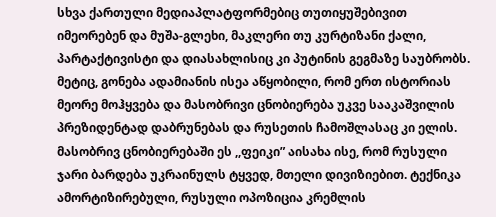სხვა ქართული მედიაპლატფორმებიც თუთიყუშებივით იმეორებენ და მუშა-გლეხი, მაკლერი თუ კურტიზანი ქალი, პარტაქტივისტი და დიასახლისიც კი პუტინის გეგმაზე საუბრობს. მეტიც, გონება ადამიანის ისეა აწყობილი, რომ ერთ ისტორიას მეორე მოჰყვება და მასობრივი ცნობიერება უკვე სააკაშვილის პრეზიდენტად დაბრუნებას და რუსეთის ჩამოშლასაც კი ელის. მასობრივ ცნობიერებაში ეს ,,ფეიკი” აისახა ისე, რომ რუსული ჯარი ბარდება უკრაინულს ტყვედ, მთელი დივიზიებით. ტექნიკა ამორტიზირებული, რუსული ოპოზიცია კრემლის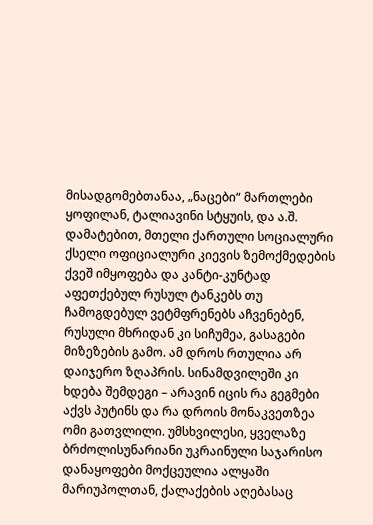მისადგომებთანაა, „ნაცები“ მართლები ყოფილან, ტალიავინი სტყუის, და ა.შ. დამატებით, მთელი ქართული სოციალური ქსელი ოფიციალური კიევის ზემოქმედების ქვეშ იმყოფება და კანტი-კუნტად აფეთქებულ რუსულ ტანკებს თუ ჩამოგდებულ ვეტმფრენებს აჩვენებენ, რუსული მხრიდან კი სიჩუმეა, გასაგები მიზეზების გამო. ამ დროს რთულია არ დაიჯერო ზღაპრის. სინამდვილეში კი ხდება შემდეგი – არავინ იცის რა გეგმები აქვს პუტინს და რა დროის მონაკვეთზეა ომი გათვლილი. უმსხვილესი, ყველაზე ბრძოლისუნარიანი უკრაინული საჯარისო დანაყოფები მოქცეულია ალყაში მარიუპოლთან, ქალაქების აღებასაც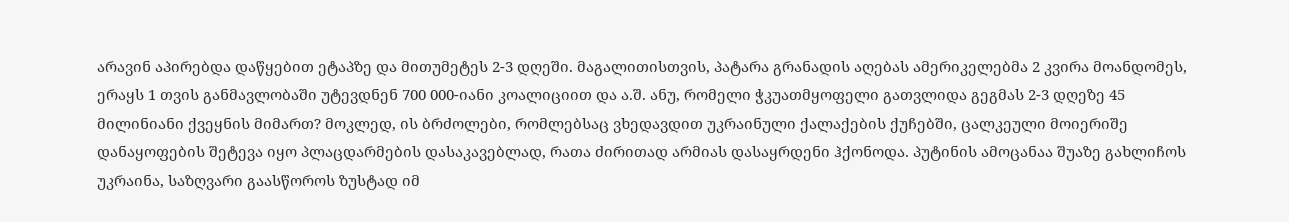არავინ აპირებდა დაწყებით ეტაპზე და მითუმეტეს 2-3 დღეში. მაგალითისთვის, პატარა გრანადის აღებას ამერიკელებმა 2 კვირა მოანდომეს, ერაყს 1 თვის განმავლობაში უტევდნენ 700 000-იანი კოალიციით და ა.შ. ანუ, რომელი ჭკუათმყოფელი გათვლიდა გეგმას 2-3 დღეზე 45 მილინიანი ქვეყნის მიმართ? მოკლედ, ის ბრძოლები, რომლებსაც ვხედავდით უკრაინული ქალაქების ქუჩებში, ცალკეული მოიერიშე დანაყოფების შეტევა იყო პლაცდარმების დასაკავებლად, რათა ძირითად არმიას დასაყრდენი ჰქონოდა. პუტინის ამოცანაა შუაზე გახლიჩოს უკრაინა, საზღვარი გაასწოროს ზუსტად იმ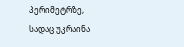პერიმეტრზე, სადაც უკრაინა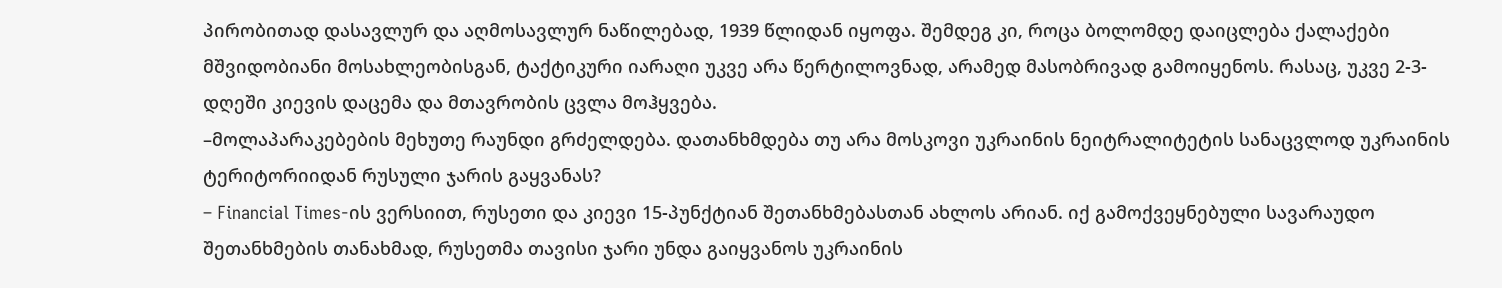პირობითად დასავლურ და აღმოსავლურ ნაწილებად, 1939 წლიდან იყოფა. შემდეგ კი, როცა ბოლომდე დაიცლება ქალაქები მშვიდობიანი მოსახლეობისგან, ტაქტიკური იარაღი უკვე არა წერტილოვნად, არამედ მასობრივად გამოიყენოს. რასაც, უკვე 2-3- დღეში კიევის დაცემა და მთავრობის ცვლა მოჰყვება.
–მოლაპარაკებების მეხუთე რაუნდი გრძელდება. დათანხმდება თუ არა მოსკოვი უკრაინის ნეიტრალიტეტის სანაცვლოდ უკრაინის ტერიტორიიდან რუსული ჯარის გაყვანას?
– Financial Times-ის ვერსიით, რუსეთი და კიევი 15-პუნქტიან შეთანხმებასთან ახლოს არიან. იქ გამოქვეყნებული სავარაუდო შეთანხმების თანახმად, რუსეთმა თავისი ჯარი უნდა გაიყვანოს უკრაინის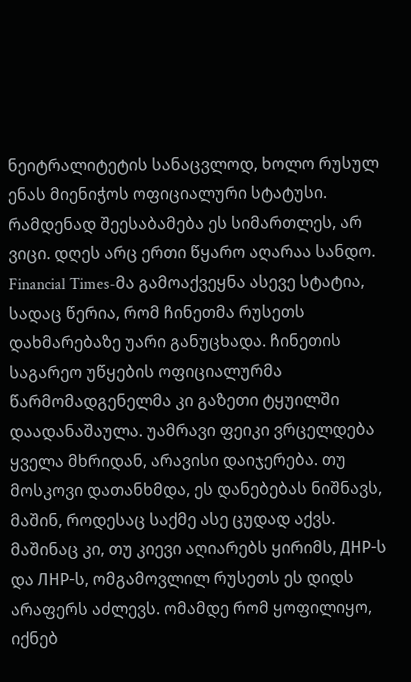ნეიტრალიტეტის სანაცვლოდ, ხოლო რუსულ ენას მიენიჭოს ოფიციალური სტატუსი. რამდენად შეესაბამება ეს სიმართლეს, არ ვიცი. დღეს არც ერთი წყარო აღარაა სანდო. Financial Times-მა გამოაქვეყნა ასევე სტატია, სადაც წერია, რომ ჩინეთმა რუსეთს დახმარებაზე უარი განუცხადა. ჩინეთის საგარეო უწყების ოფიციალურმა წარმომადგენელმა კი გაზეთი ტყუილში დაადანაშაულა. უამრავი ფეიკი ვრცელდება ყველა მხრიდან, არავისი დაიჯერება. თუ მოსკოვი დათანხმდა, ეს დანებებას ნიშნავს, მაშინ, როდესაც საქმე ასე ცუდად აქვს. მაშინაც კი, თუ კიევი აღიარებს ყირიმს, ДНР-ს და ЛНР-ს, ომგამოვლილ რუსეთს ეს დიდს არაფერს აძლევს. ომამდე რომ ყოფილიყო, იქნებ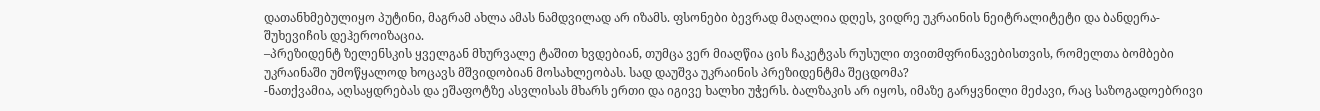დათანხმებულიყო პუტინი, მაგრამ ახლა ამას ნამდვილად არ იზამს. ფსონები ბევრად მაღალია დღეს, ვიდრე უკრაინის ნეიტრალიტეტი და ბანდერა-შუხევიჩის დეჰეროიზაცია.
–პრეზიდენტ ზელენსკის ყველგან მხურვალე ტაშით ხვდებიან, თუმცა ვერ მიაღწია ცის ჩაკეტვას რუსული თვითმფრინავებისთვის, რომელთა ბომბები უკრაინაში უმოწყალოდ ხოცავს მშვიდობიან მოსახლეობას. სად დაუშვა უკრაინის პრეზიდენტმა შეცდომა?
-ნათქვამია, აღსაყდრებას და ეშაფოტზე ასვლისას მხარს ერთი და იგივე ხალხი უჭერს. ბალზაკის არ იყოს, იმაზე გარყვნილი მეძავი, რაც საზოგადოებრივი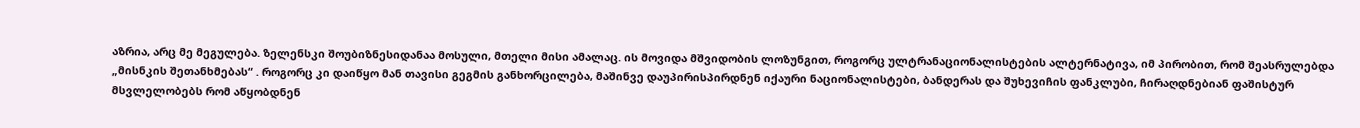აზრია, არც მე მეგულება. ზელენსკი შოუბიზნესიდანაა მოსული, მთელი მისი ამალაც. ის მოვიდა მშვიდობის ლოზუნგით, როგორც ულტრანაციონალისტების ალტერნატივა, იმ პირობით, რომ შეასრულებდა „მისნკის შეთანხმებას“ . როგორც კი დაიწყო მან თავისი გეგმის განხორცილება, მაშინვე დაუპირისპირდნენ იქაური ნაციონალისტები, ბანდერას და შუხევიჩის ფანკლუბი, ჩირაღდნებიან ფაშისტურ მსვლელობებს რომ აწყობდნენ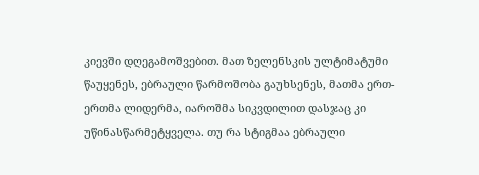კიევში დღეგამოშვებით. მათ ზელენსკის ულტიმატუმი წაუყენეს, ებრაული წარმოშობა გაუხსენეს, მათმა ერთ-ერთმა ლიდერმა, იაროშმა სიკვდილით დასჯაც კი უწინასწარმეტყველა. თუ რა სტიგმაა ებრაული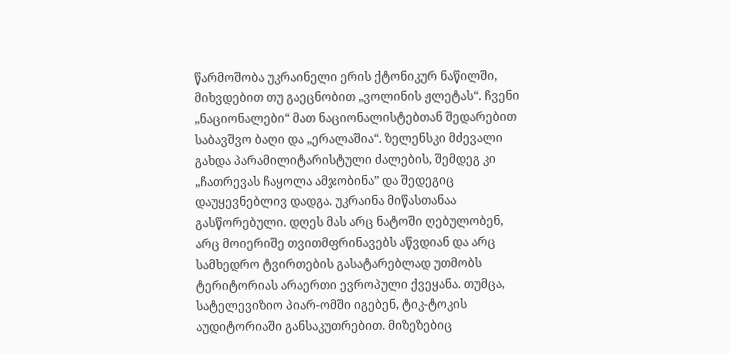წარმოშობა უკრაინელი ერის ქტონიკურ ნაწილში, მიხვდებით თუ გაეცნობით „ვოლინის ჟლეტას“. ჩვენი „ნაციონალები“ მათ ნაციონალისტებთან შედარებით საბავშვო ბაღი და „ერალაშია“. ზელენსკი მძევალი გახდა პარამილიტარისტული ძალების, შემდეგ კი „ჩათრევას ჩაყოლა ამჯობინა” და შედეგიც დაუყევნებლივ დადგა. უკრაინა მიწასთანაა გასწორებული. დღეს მას არც ნატოში ღებულობენ, არც მოიერიშე თვითმფრინავებს აწვდიან და არც სამხედრო ტვირთების გასატარებლად უთმობს ტერიტორიას არაერთი ევროპული ქვეყანა. თუმცა, სატელევიზიო პიარ-ომში იგებენ, ტიკ-ტოკის აუდიტორიაში განსაკუთრებით. მიზეზებიც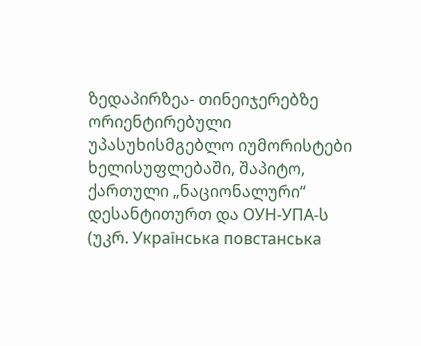ზედაპირზეა- თინეიჯერებზე ორიენტირებული უპასუხისმგებლო იუმორისტები ხელისუფლებაში, შაპიტო, ქართული „ნაციონალური“ დესანტითურთ და ОУН-УПА-ს (უკრ. Українська повстанська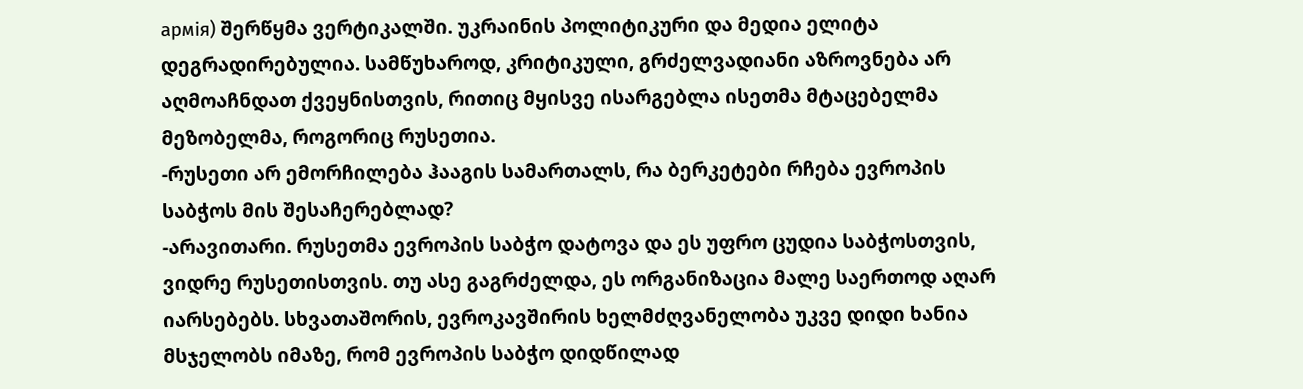армія) შერწყმა ვერტიკალში. უკრაინის პოლიტიკური და მედია ელიტა დეგრადირებულია. სამწუხაროდ, კრიტიკული, გრძელვადიანი აზროვნება არ აღმოაჩნდათ ქვეყნისთვის, რითიც მყისვე ისარგებლა ისეთმა მტაცებელმა მეზობელმა, როგორიც რუსეთია.
-რუსეთი არ ემორჩილება ჰააგის სამართალს, რა ბერკეტები რჩება ევროპის საბჭოს მის შესაჩერებლად?
-არავითარი. რუსეთმა ევროპის საბჭო დატოვა და ეს უფრო ცუდია საბჭოსთვის, ვიდრე რუსეთისთვის. თუ ასე გაგრძელდა, ეს ორგანიზაცია მალე საერთოდ აღარ იარსებებს. სხვათაშორის, ევროკავშირის ხელმძღვანელობა უკვე დიდი ხანია მსჯელობს იმაზე, რომ ევროპის საბჭო დიდწილად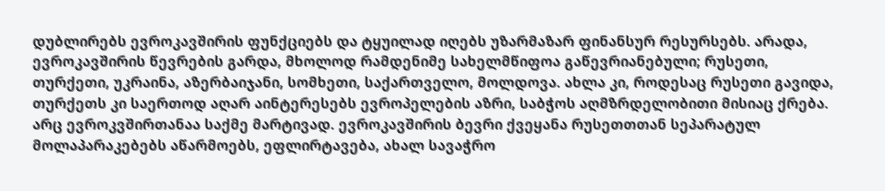დუბლირებს ევროკავშირის ფუნქციებს და ტყუილად იღებს უზარმაზარ ფინანსურ რესურსებს. არადა, ევროკავშირის წევრების გარდა, მხოლოდ რამდენიმე სახელმწიფოა გაწევრიანებული; რუსეთი, თურქეთი, უკრაინა, აზერბაიჯანი, სომხეთი, საქართველო, მოლდოვა. ახლა კი, როდესაც რუსეთი გავიდა, თურქეთს კი საერთოდ აღარ აინტერესებს ევროპელების აზრი, საბჭოს აღმზრდელობითი მისიაც ქრება. არც ევროკვშირთანაა საქმე მარტივად. ევროკავშირის ბევრი ქვეყანა რუსეთთთან სეპარატულ მოლაპარაკებებს აწარმოებს, ეფლირტავება, ახალ სავაჭრო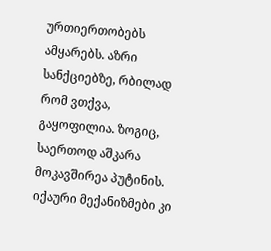ურთიერთობებს ამყარებს. აზრი სანქციებზე, რბილად რომ ვთქვა, გაყოფილია. ზოგიც, საერთოდ აშკარა მოკავშირეა პუტინის. იქაური მექანიზმები კი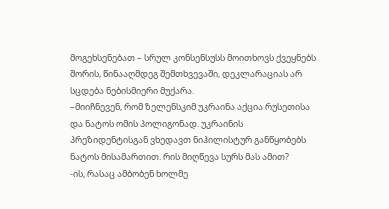მოგეხსენებათ – სრულ კონსენსუსს მოითხოვს ქვეყნებს შორის, წინააღმდეგ შემთხვევაში, დეკლარაციას არ სცდება ნებისმიერი მუქარა.
–მიიჩნევენ, რომ ზელენსკიმ უკრაინა აქცია რუსეთისა და ნატოს ომის პოლიგონად. უკრაინის პრეზიდენტისგან ვხედავთ ნიჰილისტურ განწყობებს ნატოს მისამართით. რის მიღწევა სურს მას ამით?
-ის, რასაც ამბობენ ხოლმე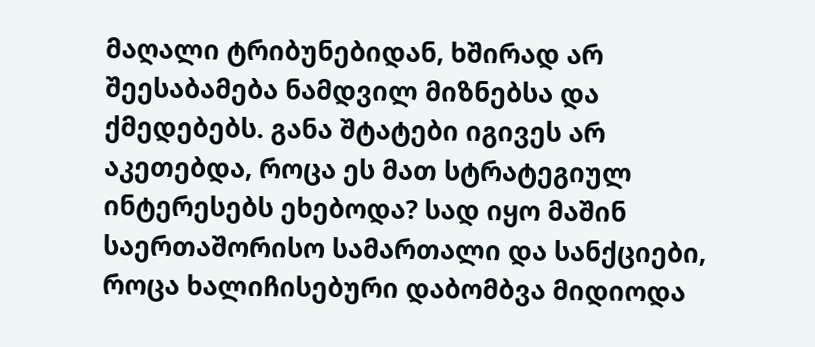მაღალი ტრიბუნებიდან, ხშირად არ შეესაბამება ნამდვილ მიზნებსა და ქმედებებს. განა შტატები იგივეს არ აკეთებდა, როცა ეს მათ სტრატეგიულ ინტერესებს ეხებოდა? სად იყო მაშინ საერთაშორისო სამართალი და სანქციები, როცა ხალიჩისებური დაბომბვა მიდიოდა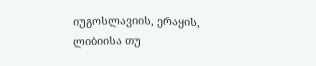იუგოსლავიის, ერაყის, ლიბიისა თუ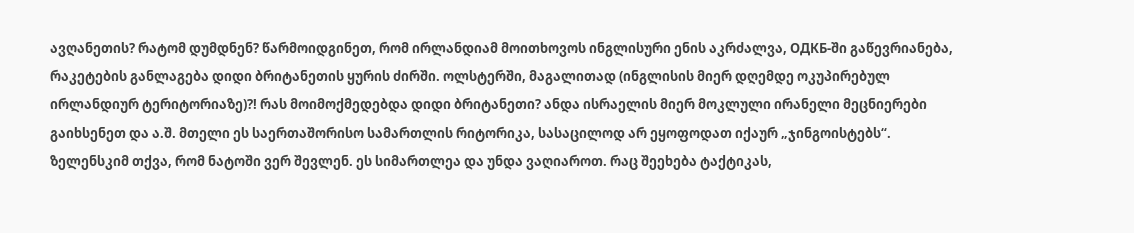ავღანეთის? რატომ დუმდნენ? წარმოიდგინეთ, რომ ირლანდიამ მოითხოვოს ინგლისური ენის აკრძალვა, ОДКБ-ში გაწევრიანება, რაკეტების განლაგება დიდი ბრიტანეთის ყურის ძირში. ოლსტერში, მაგალითად (ინგლისის მიერ დღემდე ოკუპირებულ ირლანდიურ ტერიტორიაზე)?! რას მოიმოქმედებდა დიდი ბრიტანეთი? ანდა ისრაელის მიერ მოკლული ირანელი მეცნიერები გაიხსენეთ და ა.შ. მთელი ეს საერთაშორისო სამართლის რიტორიკა, სასაცილოდ არ ეყოფოდათ იქაურ „ჯინგოისტებს“. ზელენსკიმ თქვა, რომ ნატოში ვერ შევლენ. ეს სიმართლეა და უნდა ვაღიაროთ. რაც შეეხება ტაქტიკას,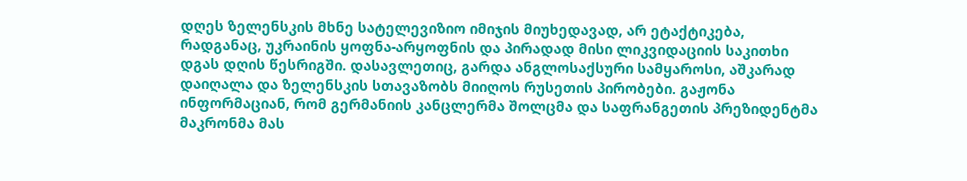დღეს ზელენსკის მხნე სატელევიზიო იმიჯის მიუხედავად, არ ეტაქტიკება, რადგანაც, უკრაინის ყოფნა-არყოფნის და პირადად მისი ლიკვიდაციის საკითხი დგას დღის წესრიგში. დასავლეთიც, გარდა ანგლოსაქსური სამყაროსი, აშკარად დაიღალა და ზელენსკის სთავაზობს მიიღოს რუსეთის პირობები. გაჟონა ინფორმაციან, რომ გერმანიის კანცლერმა შოლცმა და საფრანგეთის პრეზიდენტმა მაკრონმა მას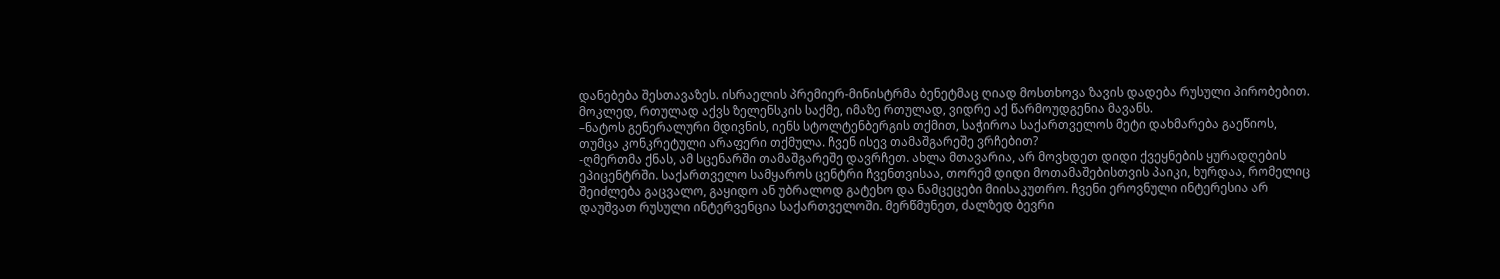დანებება შესთავაზეს. ისრაელის პრემიერ-მინისტრმა ბენეტმაც ღიად მოსთხოვა ზავის დადება რუსული პირობებით. მოკლედ, რთულად აქვს ზელენსკის საქმე, იმაზე რთულად, ვიდრე აქ წარმოუდგენია მავანს.
–ნატოს გენერალური მდივნის, იენს სტოლტენბერგის თქმით, საჭიროა საქართველოს მეტი დახმარება გაეწიოს, თუმცა კონკრეტული არაფერი თქმულა. ჩვენ ისევ თამაშგარეშე ვრჩებით?
-ღმერთმა ქნას, ამ სცენარში თამაშგარეშე დავრჩეთ. ახლა მთავარია, არ მოვხდეთ დიდი ქვეყნების ყურადღების ეპიცენტრში. საქართველო სამყაროს ცენტრი ჩვენთვისაა, თორემ დიდი მოთამაშებისთვის პაიკი, ხურდაა, რომელიც შეიძლება გაცვალო, გაყიდო ან უბრალოდ გატეხო და ნამცეცები მიისაკუთრო. ჩვენი ეროვნული ინტერესია არ დაუშვათ რუსული ინტერვენცია საქართველოში. მერწმუნეთ, ძალზედ ბევრი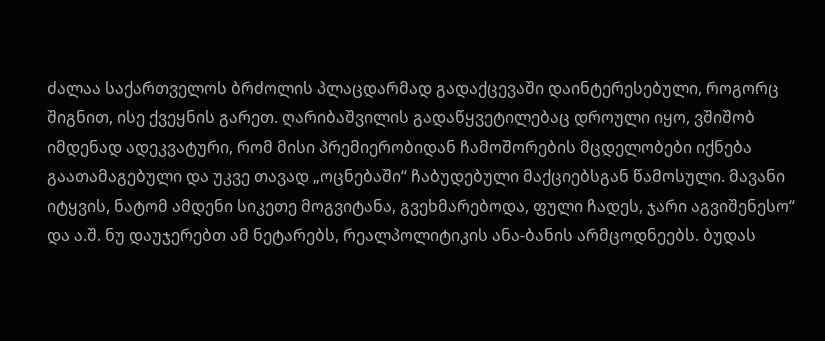ძალაა საქართველოს ბრძოლის პლაცდარმად გადაქცევაში დაინტერესებული, როგორც შიგნით, ისე ქვეყნის გარეთ. ღარიბაშვილის გადაწყვეტილებაც დროული იყო, ვშიშობ იმდენად ადეკვატური, რომ მისი პრემიერობიდან ჩამოშორების მცდელობები იქნება გაათამაგებული და უკვე თავად „ოცნებაში“ ჩაბუდებული მაქციებსგან წამოსული. მავანი იტყვის, ნატომ ამდენი სიკეთე მოგვიტანა, გვეხმარებოდა, ფული ჩადეს, ჯარი აგვიშენესო“ და ა.შ. ნუ დაუჯერებთ ამ ნეტარებს, რეალპოლიტიკის ანა-ბანის არმცოდნეებს. ბუდას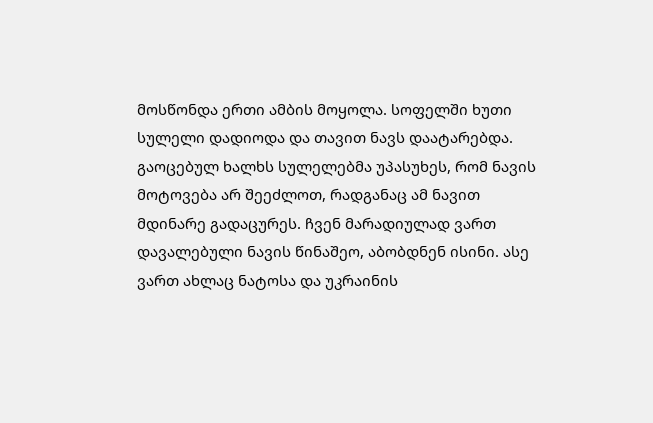მოსწონდა ერთი ამბის მოყოლა. სოფელში ხუთი სულელი დადიოდა და თავით ნავს დაატარებდა. გაოცებულ ხალხს სულელებმა უპასუხეს, რომ ნავის მოტოვება არ შეეძლოთ, რადგანაც ამ ნავით მდინარე გადაცურეს. ჩვენ მარადიულად ვართ დავალებული ნავის წინაშეო, აბობდნენ ისინი. ასე ვართ ახლაც ნატოსა და უკრაინის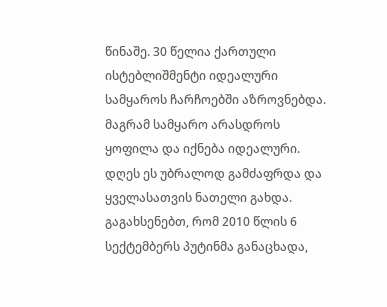წინაშე. 30 წელია ქართული ისტებლიშმენტი იდეალური სამყაროს ჩარჩოებში აზროვნებდა. მაგრამ სამყარო არასდროს ყოფილა და იქნება იდეალური. დღეს ეს უბრალოდ გამძაფრდა და ყველასათვის ნათელი გახდა.
გაგახსენებთ, რომ 2010 წლის 6 სექტემბერს პუტინმა განაცხადა,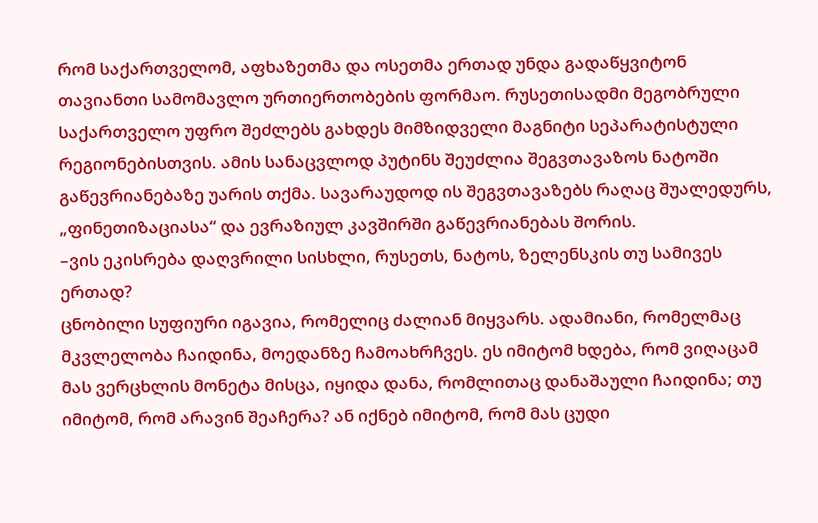რომ საქართველომ, აფხაზეთმა და ოსეთმა ერთად უნდა გადაწყვიტონ თავიანთი სამომავლო ურთიერთობების ფორმაო. რუსეთისადმი მეგობრული საქართველო უფრო შეძლებს გახდეს მიმზიდველი მაგნიტი სეპარატისტული რეგიონებისთვის. ამის სანაცვლოდ პუტინს შეუძლია შეგვთავაზოს ნატოში გაწევრიანებაზე უარის თქმა. სავარაუდოდ ის შეგვთავაზებს რაღაც შუალედურს, „ფინეთიზაციასა“ და ევრაზიულ კავშირში გაწევრიანებას შორის.
–ვის ეკისრება დაღვრილი სისხლი, რუსეთს, ნატოს, ზელენსკის თუ სამივეს ერთად?
ცნობილი სუფიური იგავია, რომელიც ძალიან მიყვარს. ადამიანი, რომელმაც მკვლელობა ჩაიდინა, მოედანზე ჩამოახრჩვეს. ეს იმიტომ ხდება, რომ ვიღაცამ მას ვერცხლის მონეტა მისცა, იყიდა დანა, რომლითაც დანაშაული ჩაიდინა; თუ იმიტომ, რომ არავინ შეაჩერა? ან იქნებ იმიტომ, რომ მას ცუდი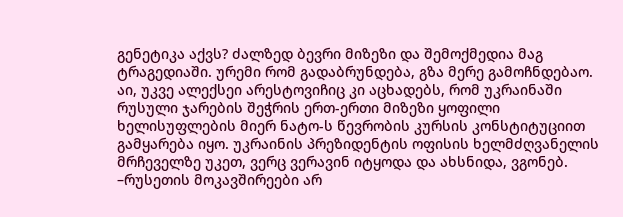გენეტიკა აქვს? ძალზედ ბევრი მიზეზი და შემოქმედია მაგ ტრაგედიაში. ურემი რომ გადაბრუნდება, გზა მერე გამოჩნდებაო. აი, უკვე ალექსეი არესტოვიჩიც კი აცხადებს, რომ უკრაინაში რუსული ჯარების შეჭრის ერთ-ერთი მიზეზი ყოფილი ხელისუფლების მიერ ნატო-ს წევრობის კურსის კონსტიტუციით გამყარება იყო. უკრაინის პრეზიდენტის ოფისის ხელმძღვანელის მრჩეველზე უკეთ, ვერც ვერავინ იტყოდა და ახსნიდა, ვგონებ.
–რუსეთის მოკავშირეები არ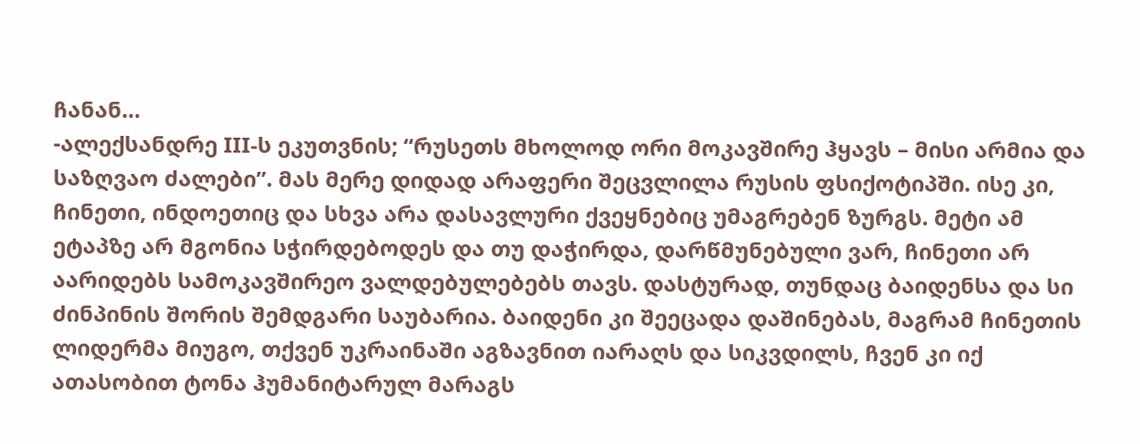ჩანან…
-ალექსანდრე III-ს ეკუთვნის; “რუსეთს მხოლოდ ორი მოკავშირე ჰყავს – მისი არმია და საზღვაო ძალები”. მას მერე დიდად არაფერი შეცვლილა რუსის ფსიქოტიპში. ისე კი, ჩინეთი, ინდოეთიც და სხვა არა დასავლური ქვეყნებიც უმაგრებენ ზურგს. მეტი ამ ეტაპზე არ მგონია სჭირდებოდეს და თუ დაჭირდა, დარწმუნებული ვარ, ჩინეთი არ აარიდებს სამოკავშირეო ვალდებულებებს თავს. დასტურად, თუნდაც ბაიდენსა და სი ძინპინის შორის შემდგარი საუბარია. ბაიდენი კი შეეცადა დაშინებას, მაგრამ ჩინეთის ლიდერმა მიუგო, თქვენ უკრაინაში აგზავნით იარაღს და სიკვდილს, ჩვენ კი იქ ათასობით ტონა ჰუმანიტარულ მარაგს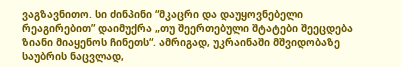ვაგზავნითო. სი ძინპინი “მკაცრი და დაუყოვნებელი რეაგირებით” დაიმუქრა „თუ შეერთებული შტატები შეეცდება ზიანი მიაყენოს ჩინეთს“. ამრიგად, უკრაინაში მშვიდობაზე საუბრის ნაცვლად,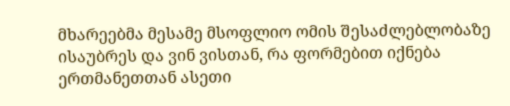მხარეებმა მესამე მსოფლიო ომის შესაძლებლობაზე ისაუბრეს და ვინ ვისთან, რა ფორმებით იქნება ერთმანეთთან ასეთი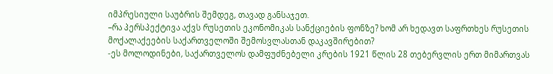იმპრესიული საუბრის შემდეგ, თავად განსაჯეთ.
–რა პერსპექტივა აქვს რუსეთის ეკონომიკას სანქციების ფონზე? ხომ არ ხედავთ საფრთხეს რუსეთის მოქალაქეების საქართველოში შემოსვლასთან დაკავშირებით?
-ეს მოლოდინები, საქართველოს დამფუძნებელი კრების 1921 წლის 28 თებერვლის ერთ მიმართვას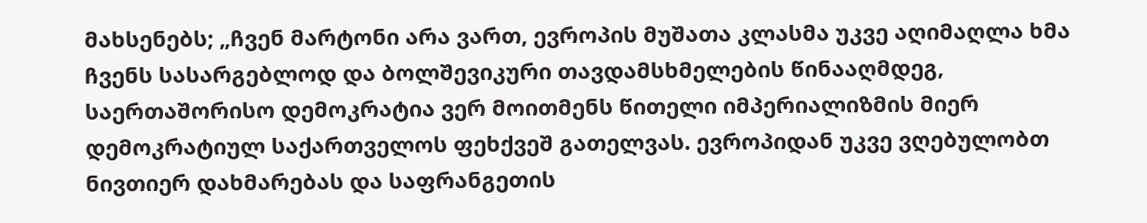მახსენებს; „ჩვენ მარტონი არა ვართ, ევროპის მუშათა კლასმა უკვე აღიმაღლა ხმა ჩვენს სასარგებლოდ და ბოლშევიკური თავდამსხმელების წინააღმდეგ, საერთაშორისო დემოკრატია ვერ მოითმენს წითელი იმპერიალიზმის მიერ დემოკრატიულ საქართველოს ფეხქვეშ გათელვას. ევროპიდან უკვე ვღებულობთ ნივთიერ დახმარებას და საფრანგეთის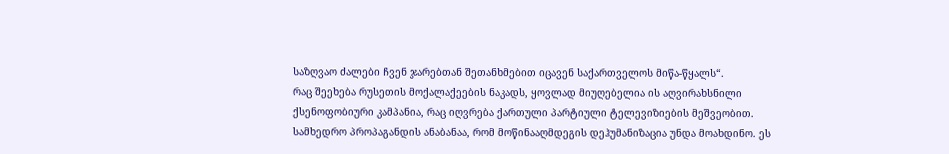საზღვაო ძალები ჩვენ ჯარებთან შეთანხმებით იცავენ საქართველოს მიწა-წყალს“.
რაც შეეხება რუსეთის მოქალაქეების ნაკადს, ყოვლად მიუღებელია ის აღვირახსნილი ქსენოფობიური კამპანია, რაც იღვრება ქართული პარტიული ტელევიზიების მეშვეობით. სამხედრო პროპაგანდის ანაბანაა, რომ მოწინააღმდეგის დეჰუმანიზაცია უნდა მოახდინო. ეს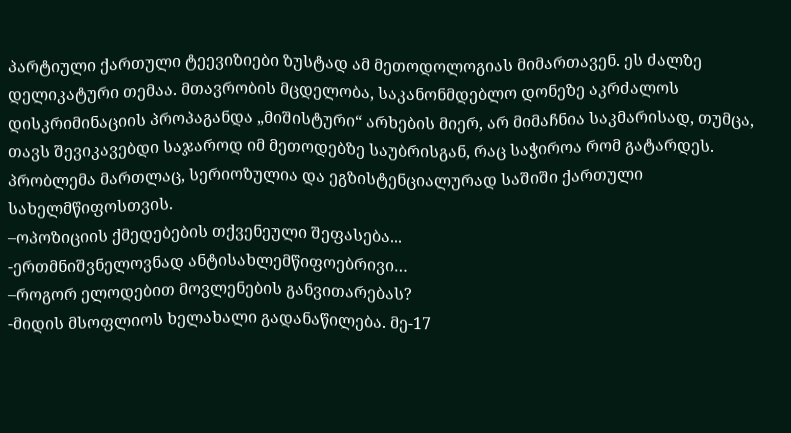პარტიული ქართული ტეევიზიები ზუსტად ამ მეთოდოლოგიას მიმართავენ. ეს ძალზე დელიკატური თემაა. მთავრობის მცდელობა, საკანონმდებლო დონეზე აკრძალოს დისკრიმინაციის პროპაგანდა „მიშისტური“ არხების მიერ, არ მიმაჩნია საკმარისად, თუმცა, თავს შევიკავებდი საჯაროდ იმ მეთოდებზე საუბრისგან, რაც საჭიროა რომ გატარდეს. პრობლემა მართლაც, სერიოზულია და ეგზისტენციალურად საშიში ქართული სახელმწიფოსთვის.
–ოპოზიციის ქმედებების თქვენეული შეფასება...
-ერთმნიშვნელოვნად ანტისახლემწიფოებრივი…
–როგორ ელოდებით მოვლენების განვითარებას?
-მიდის მსოფლიოს ხელახალი გადანაწილება. მე-17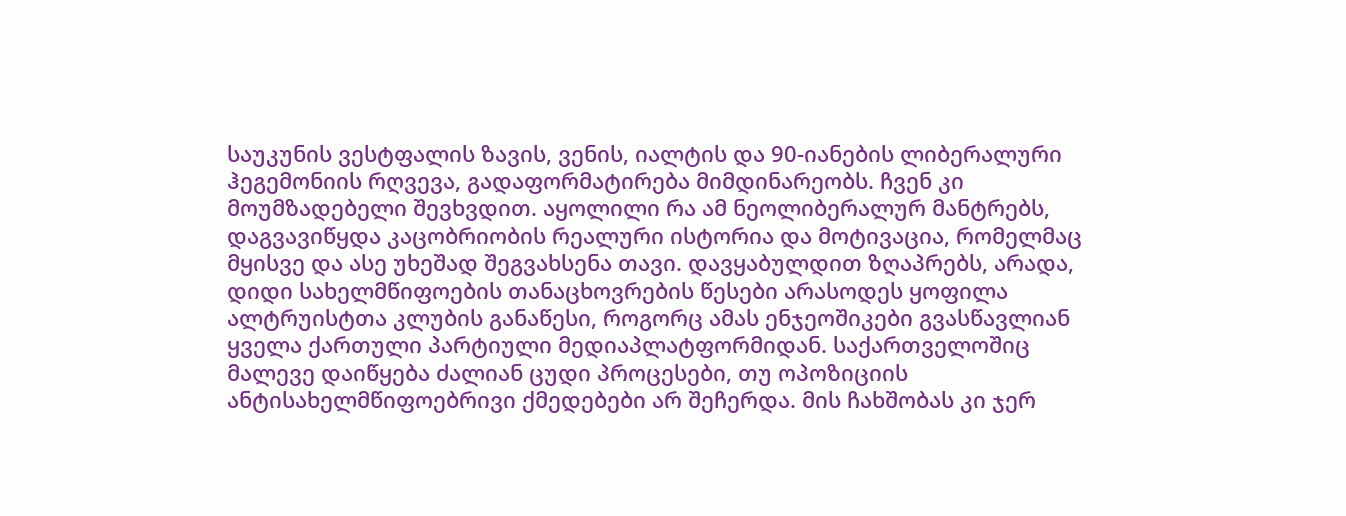საუკუნის ვესტფალის ზავის, ვენის, იალტის და 90-იანების ლიბერალური ჰეგემონიის რღვევა, გადაფორმატირება მიმდინარეობს. ჩვენ კი მოუმზადებელი შევხვდით. აყოლილი რა ამ ნეოლიბერალურ მანტრებს, დაგვავიწყდა კაცობრიობის რეალური ისტორია და მოტივაცია, რომელმაც მყისვე და ასე უხეშად შეგვახსენა თავი. დავყაბულდით ზღაპრებს, არადა, დიდი სახელმწიფოების თანაცხოვრების წესები არასოდეს ყოფილა ალტრუისტთა კლუბის განაწესი, როგორც ამას ენჯეოშიკები გვასწავლიან ყველა ქართული პარტიული მედიაპლატფორმიდან. საქართველოშიც მალევე დაიწყება ძალიან ცუდი პროცესები, თუ ოპოზიციის ანტისახელმწიფოებრივი ქმედებები არ შეჩერდა. მის ჩახშობას კი ჯერ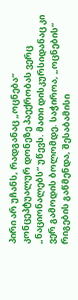პირი არ უჩანს, რადგანაც „ოცნება“ კონცეპტუალურ დონეზე პაექრობას ვერც „ნაციონალებს“ უწევს. მათი დისკურსიდანაც კი ვერ გამოდის ბოლომდე. საჭიროა, „ოცნების“ რიგების გაწმენდა, შესაბამისი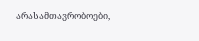არასამთავრობოები,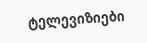ტელევიზიები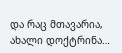და რაც მთავარია, ახალი დოქტრინა…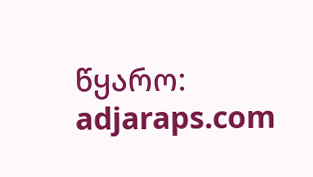წყარო: adjaraps.com